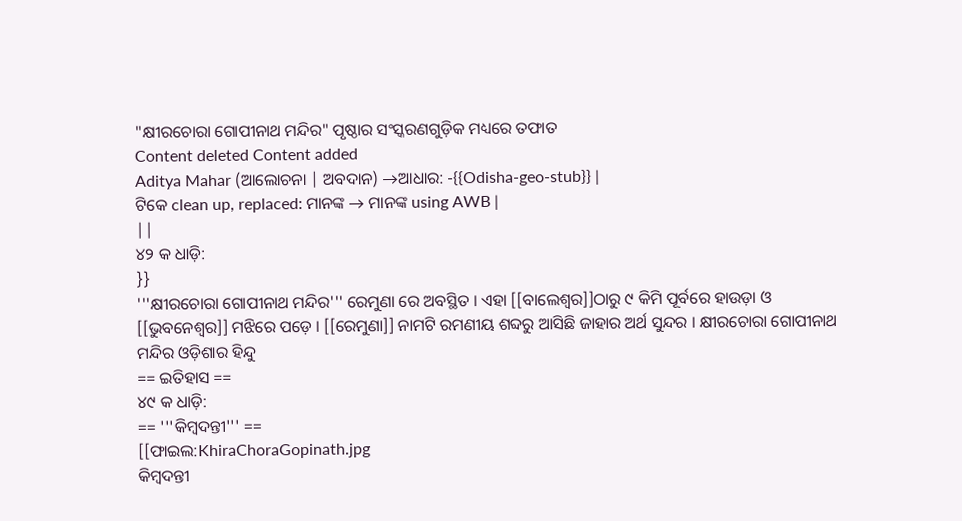"କ୍ଷୀରଚୋରା ଗୋପୀନାଥ ମନ୍ଦିର" ପୃଷ୍ଠାର ସଂସ୍କରଣଗୁଡ଼ିକ ମଧ୍ୟରେ ତଫାତ
Content deleted Content added
Aditya Mahar (ଆଲୋଚନା | ଅବଦାନ) →ଆଧାର: -{{Odisha-geo-stub}} |
ଟିକେ clean up, replaced: ମାନଙ୍କ → ମାନଙ୍କ using AWB |
||
୪୨ କ ଧାଡ଼ି:
}}
'''କ୍ଷୀରଚୋରା ଗୋପୀନାଥ ମନ୍ଦିର''' ରେମୁଣା ରେ ଅବସ୍ଥିତ । ଏହା [[ବାଲେଶ୍ଵର]]ଠାରୁ ୯ କିମି ପୂର୍ବରେ ହାଉଡ଼ା ଓ [[ଭୁବନେଶ୍ଵର]] ମଝିରେ ପଡ଼େ । [[ରେମୁଣା]] ନାମଟି ରମଣୀୟ ଶବ୍ଦରୁ ଆସିଛି ଜାହାର ଅର୍ଥ ସୁନ୍ଦର । କ୍ଷୀରଚୋରା ଗୋପୀନାଥ ମନ୍ଦିର ଓଡ଼ିଶାର ହିନ୍ଦୁ
== ଇତିହାସ ==
୪୯ କ ଧାଡ଼ି:
== '''କିମ୍ବଦନ୍ତୀ''' ==
[[ଫାଇଲ:KhiraChoraGopinath.jpg
କିମ୍ବଦନ୍ତୀ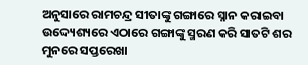ଅନୁସାରେ ରାମଚନ୍ଦ୍ର ସୀତାଙ୍କୁ ଗଙ୍ଗାରେ ସ୍ନାନ କରାଇବା ଉଦ୍ଦ୍ୟେଶ୍ୟରେ ଏଠାରେ ଗଙ୍ଗାଙ୍କୁ ସ୍ମରଣ କରି ସାତଟି ଶର ମୁନରେ ସପ୍ତରେଖା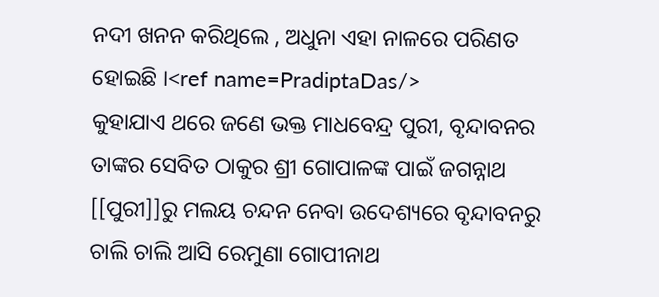ନଦୀ ଖନନ କରିଥିଲେ , ଅଧୁନା ଏହା ନାଳରେ ପରିଣତ ହୋଇଛି ।<ref name=PradiptaDas/>
କୁହାଯାଏ ଥରେ ଜଣେ ଭକ୍ତ ମାଧବେନ୍ଦ୍ର ପୁରୀ, ବୃନ୍ଦାବନର ତାଙ୍କର ସେବିତ ଠାକୁର ଶ୍ରୀ ଗୋପାଳଙ୍କ ପାଇଁ ଜଗନ୍ନାଥ [[ପୁରୀ]]ରୁ ମଲୟ ଚନ୍ଦନ ନେବା ଉଦେଶ୍ୟରେ ବୃନ୍ଦାବନରୁ ଚାଲି ଚାଲି ଆସି ରେମୁଣା ଗୋପୀନାଥ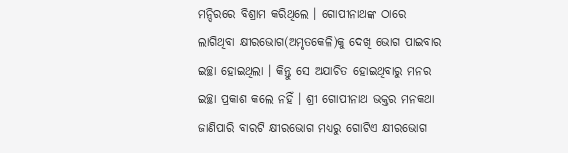ମନ୍ଦିରରେ ବିଶ୍ରାମ କରିଥିଲେ । ଗୋପୀନାଥଙ୍କ ଠାରେ ଲାଗିଥିବା କ୍ଷୀରଭୋଗ(ଅମୃତକେଳି)କୁ ଦେଖି ଭୋଗ ପାଇବାର ଇଚ୍ଛା ହୋଇଥିଲା । କିନ୍ତୁ ସେ ଅଯାଚିତ ହୋଇଥିବାରୁ ମନର ଇଚ୍ଛା ପ୍ରକାଶ କଲେ ନହିଁ । ଶ୍ରୀ ଗୋପୀନାଥ ଭକ୍ତର ମନକଥା ଜାଣିପାରି ବାରଟି କ୍ଷୀରଭୋଗ ମଧ୍ୟରୁ ଗୋଟିଏ କ୍ଷୀରଭୋଗ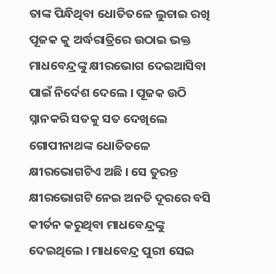ତାଙ୍କ ପିନ୍ଧିଥିବା ଧୋତିତଳେ ଲୁଚାଇ ରଖି ପୂଜକ କୁ ଅର୍ଦ୍ଧରାତ୍ରିରେ ଉଠାଇ ଭକ୍ତ ମାଧବେନ୍ଦ୍ରଙ୍କୁ କ୍ଷୀରଭୋଗ ଦେଇଆସିବା ପାଇଁ ନିର୍ଦେଶ ଦେଲେ । ପୂଜକ ଉଠି ସ୍ନାନକରି ସତକୁ ସତ ଦେଖିଲେ ଗୋପୀନାଥଙ୍କ ଧୋତିତଳେ କ୍ଷୀରଭୋଗଟିଏ ଅଛି । ସେ ତୁରନ୍ତ କ୍ଷୀରଭୋଗଟି ନେଇ ଅନତି ଦୂରରେ ବସି କୀର୍ତନ କରୁଥିବା ମାଧବେନ୍ଦ୍ରଙ୍କୁ ଦେଇଥିଲେ । ମାଧବେନ୍ଦ୍ର ପୁରୀ ସେଇ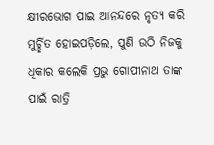କ୍ଷୀରଭୋଗ ପାଇ ଆନନ୍ଦରେ ନୃତ୍ୟ କରି ମୁର୍ଚ୍ଛିତ ହୋଇପଡ଼ିଲେ, ପୁଣି ଉଠି ନିଜକୁ ଧିକାର କଲେକି ପ୍ରଭୁ ଗୋପୀନାଥ ତାଙ୍କ ପାଇଁ ରାତ୍ରି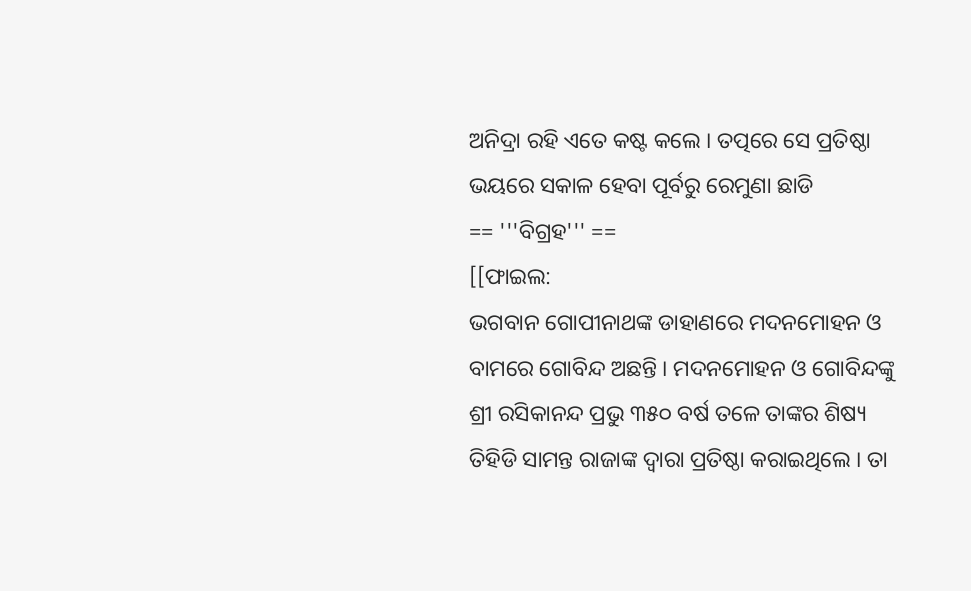ଅନିଦ୍ରା ରହି ଏତେ କଷ୍ଟ କଲେ । ତତ୍ପରେ ସେ ପ୍ରତିଷ୍ଠା ଭୟରେ ସକାଳ ହେବା ପୂର୍ବରୁ ରେମୁଣା ଛାଡି
== '''ବିଗ୍ରହ''' ==
[[ଫାଇଲ:
ଭଗବାନ ଗୋପୀନାଥଙ୍କ ଡାହାଣରେ ମଦନମୋହନ ଓ ବାମରେ ଗୋବିନ୍ଦ ଅଛନ୍ତି । ମଦନମୋହନ ଓ ଗୋବିନ୍ଦଙ୍କୁ ଶ୍ରୀ ରସିକାନନ୍ଦ ପ୍ରଭୁ ୩୫୦ ବର୍ଷ ତଳେ ତାଙ୍କର ଶିଷ୍ୟ ତିହିଡି ସାମନ୍ତ ରାଜାଙ୍କ ଦ୍ଵାରା ପ୍ରତିଷ୍ଠା କରାଇଥିଲେ । ତା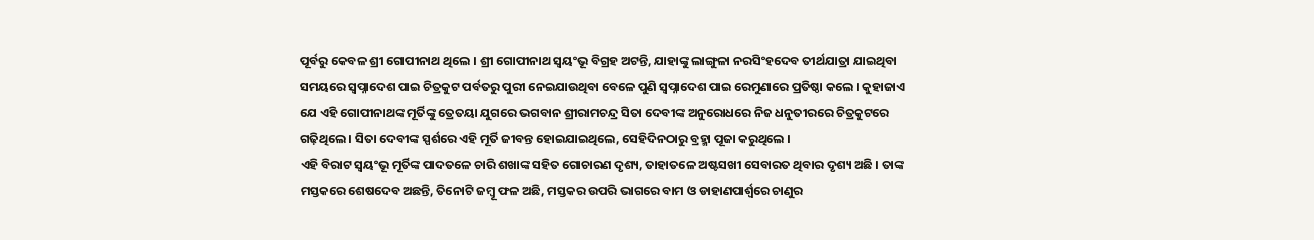ପୂର୍ବରୁ କେବଳ ଶ୍ରୀ ଗୋପୀନାଥ ଥିଲେ । ଶ୍ରୀ ଗୋପୀନାଥ ସ୍ଵୟଂଭୂ ବିଗ୍ରହ ଅଟନ୍ତି, ଯାହାଙ୍କୁ ଲାଙ୍ଗୁଳା ନରସିଂହଦେବ ତୀର୍ଥଯାତ୍ରା ଯାଇଥିବା
ସମୟରେ ସ୍ଵପ୍ନାଦେଶ ପାଇ ଚିତ୍ରକୁଟ ପର୍ବତରୁ ପୁରୀ ନେଇଯାଉଥିବା ବେଳେ ପୁଣି ସ୍ଵପ୍ନାଦେଶ ପାଇ ରେମୁଣାରେ ପ୍ରତିଷ୍ଠା କଲେ । କୁହାଜାଏ ଯେ ଏହି ଗୋପୀନାଥଙ୍କ ମୂର୍ତିଙ୍କୁ ତ୍ରେତୟା ଯୁଗରେ ଭଗବାନ ଶ୍ରୀରାମଚନ୍ଦ୍ର ସିତା ଦେବୀଙ୍କ ଅନୁରୋଧରେ ନିଜ ଧନୁତୀରରେ ଚିତ୍ରକୁଟରେ ଗଢ଼ିଥିଲେ । ସିତା ଦେବୀଙ୍କ ସ୍ପର୍ଶରେ ଏହି ମୂର୍ତି ଜୀବନ୍ତ ହୋଇଯାଇଥିଲେ, ସେହିଦିନଠାରୁ ବ୍ରହ୍ମା ପୂଜା କରୁଥିଲେ ।
ଏହି ବିରାଟ ସ୍ଵୟଂଭୂ ମୂର୍ତିଙ୍କ ପାଦତଳେ ଚାରି ଶଖାଙ୍କ ସହିତ ଗୋଚାରଣ ଦୃଶ୍ୟ, ତାହାତଳେ ଅଷ୍ଟସଖୀ ସେବାରତ ଥିବାର ଦୃଶ୍ୟ ଅଛି । ତାଙ୍କ ମସ୍ତକରେ ଶେଷଦେବ ଅଛନ୍ତି, ତିନୋଟି ଜମ୍ବୂ ଫଳ ଅଛି, ମସ୍ତକର ଉପରି ଭାଗରେ ବାମ ଓ ଡାହାଣପାର୍ଶ୍ଵରେ ଚାଣୁର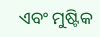ଏବଂ ମୁଷ୍ଟିକ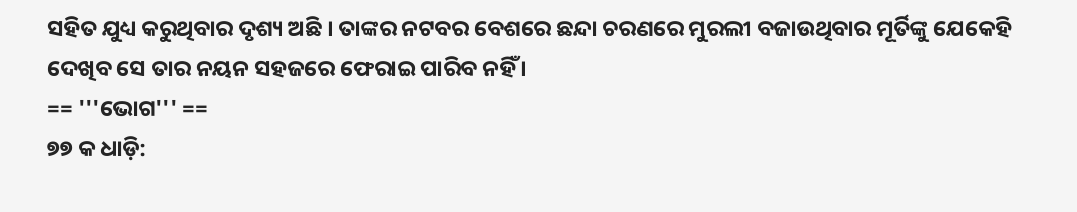ସହିତ ଯୁଧ୍ୟ କରୁଥିବାର ଦୃଶ୍ୟ ଅଛି । ତାଙ୍କର ନଟବର ବେଶରେ ଛନ୍ଦା ଚରଣରେ ମୁରଲୀ ବଜାଉଥିବାର ମୂର୍ତିଙ୍କୁ ଯେକେହି ଦେଖିବ ସେ ତାର ନୟନ ସହଜରେ ଫେରାଇ ପାରିବ ନହିଁ ।
== '''ଭୋଗ''' ==
୭୭ କ ଧାଡ଼ି: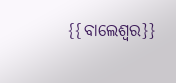{{ବାଲେଶ୍ଵର}}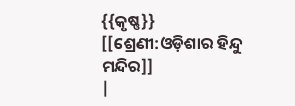{{କୃଷ୍ଣ}}
[[ଶ୍ରେଣୀ:ଓଡ଼ିଶାର ହିନ୍ଦୁ ମନ୍ଦିର]]
|